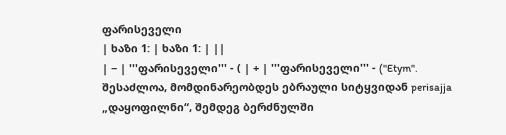ფარისეველი
| ხაზი 1: | ხაზი 1: | ||
| − | '''ფარისეველი''' - ( | + | '''ფარისეველი''' - (''Etym''. შესაძლოა, მომდინარეობდეს ებრაული სიტყვიდან perisajja „დაყოფილნი“, შემდეგ ბერძნულში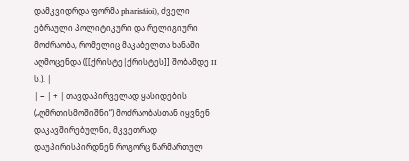დამკვიდრდა ფორმა pharisáioi), ძველი ებრაული პოლიტიკური და რელიგიური მოძრაობა, რომელიც მაკაბელთა ხანაში აღმოცენდა ([[ქრისტე|ქრისტეს]] შობამდე II ს.). |
| − | + | თავდაპირველად ყასიდების („ღმრთისმოშიშნი“) მოძრაობასთან იყვნენ დაკავშირებულნი, მკვეთრად დაუპირისპირდნენ როგორც წარმართულ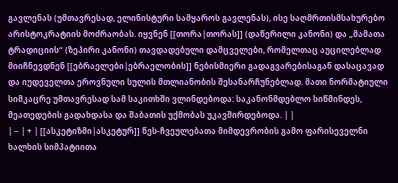გავლენას (უმთავრესად, ელინისტური სამყაროს გავლენას), ისე საღმრთისმსახურებო არისტოკრატიის მოძრაობას. იყვნენ [[თორა|თორას]] (დაწერილი კანონი) და „მამათა ტრადიციის“ (ზეპირი კანონი) თავდადებული დამცველები, რომელთაც აუცილებლად მიიჩნევდნენ [[ებრაელები|ებრაელობის]] ნებისმიერი გადაგვარებისაგან დასაცავად და იუდეველთა ეროვნული სულის მთლიანობის შესანარჩუნებლად. მათი ნორმატიული სიმკაცრე უმთავრესად სამ საკითხში ვლინდებოდა: საკანონმდებლო სიწმინდეს, მეათედების გადახდასა და შაბათის უქმობას უკავშირდებოდა. | |
| − | + | [[ასკეტიზმი|ასკეტურ]] წეს-ჩვეულებათა მიმდევრობის გამო ფარისეველნი ხალხის სიმპატიითა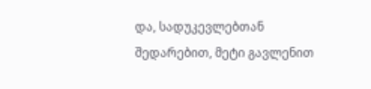და, სადუკევლებთან შედარებით, მეტი გავლენით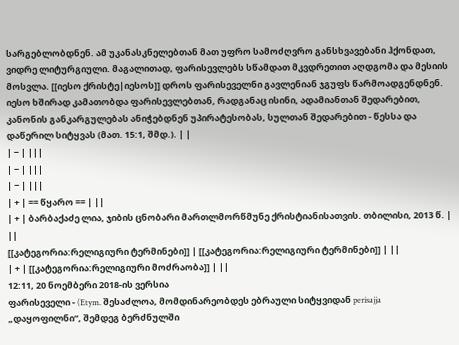სარგებლობდნენ. ამ უკანასკნელებთან მათ უფრო სამოძღვრო განსხვავებანი ჰქონდათ, ვიდრე ლიტურგიული. მაგალითად, ფარისევლებს სწამდათ მკვდრეთით აღდგომა და მესიის მოსვლა. [[იესო ქრისტე|იესოს]] დროს ფარისეველნი გავლენიან ჯგუფს წარმოადგენდნენ. იესო ხშირად კამათობდა ფარისევლებთან, რადგანაც ისინი, ადამიანთან შედარებით, კანონის განკარგულებას ანიჭებდნენ უპირატესობას, სულთან შედარებით - წესსა და დაწერილ სიტყვას (მათ. 15:1, შმდ.). | |
| − | |||
| − | |||
| − | |||
| + | == წყარო == | ||
| + | ბარბაქაძე ლია, ჯიბის ცნობარი მართლმორწმუნე ქრისტიანისათვის. თბილისი, 2013 წ. | ||
[[კატეგორია:რელიგიური ტერმინები]] | [[კატეგორია:რელიგიური ტერმინები]] | ||
| + | [[კატეგორია:რელიგიური მოძრაობა]] | ||
12:11, 20 ნოემბერი 2018-ის ვერსია
ფარისეველი - (Etym. შესაძლოა, მომდინარეობდეს ებრაული სიტყვიდან perisajja „დაყოფილნი“, შემდეგ ბერძნულში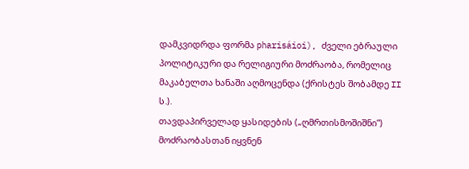დამკვიდრდა ფორმა pharisáioi), ძველი ებრაული პოლიტიკური და რელიგიური მოძრაობა, რომელიც მაკაბელთა ხანაში აღმოცენდა (ქრისტეს შობამდე II ს.).
თავდაპირველად ყასიდების („ღმრთისმოშიშნი“) მოძრაობასთან იყვნენ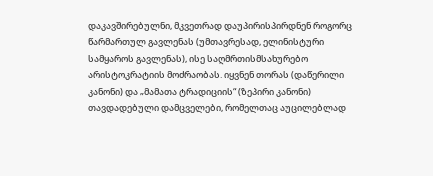დაკავშირებულნი, მკვეთრად დაუპირისპირდნენ როგორც წარმართულ გავლენას (უმთავრესად, ელინისტური სამყაროს გავლენას), ისე საღმრთისმსახურებო არისტოკრატიის მოძრაობას. იყვნენ თორას (დაწერილი კანონი) და „მამათა ტრადიციის“ (ზეპირი კანონი) თავდადებული დამცველები, რომელთაც აუცილებლად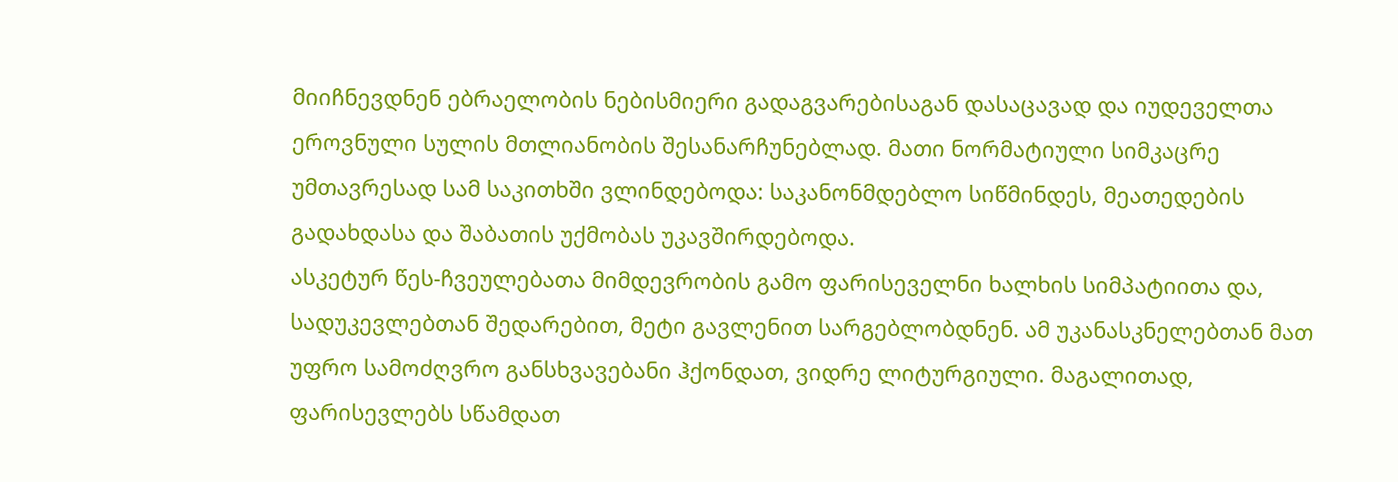მიიჩნევდნენ ებრაელობის ნებისმიერი გადაგვარებისაგან დასაცავად და იუდეველთა ეროვნული სულის მთლიანობის შესანარჩუნებლად. მათი ნორმატიული სიმკაცრე უმთავრესად სამ საკითხში ვლინდებოდა: საკანონმდებლო სიწმინდეს, მეათედების გადახდასა და შაბათის უქმობას უკავშირდებოდა.
ასკეტურ წეს-ჩვეულებათა მიმდევრობის გამო ფარისეველნი ხალხის სიმპატიითა და, სადუკევლებთან შედარებით, მეტი გავლენით სარგებლობდნენ. ამ უკანასკნელებთან მათ უფრო სამოძღვრო განსხვავებანი ჰქონდათ, ვიდრე ლიტურგიული. მაგალითად, ფარისევლებს სწამდათ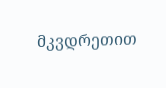მკვდრეთით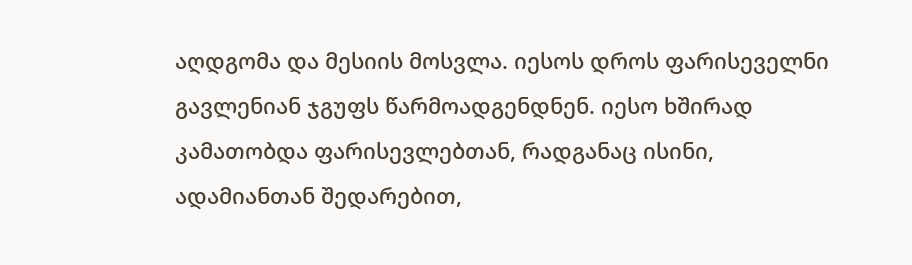აღდგომა და მესიის მოსვლა. იესოს დროს ფარისეველნი გავლენიან ჯგუფს წარმოადგენდნენ. იესო ხშირად კამათობდა ფარისევლებთან, რადგანაც ისინი, ადამიანთან შედარებით,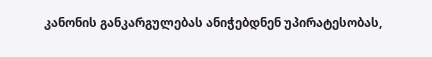კანონის განკარგულებას ანიჭებდნენ უპირატესობას,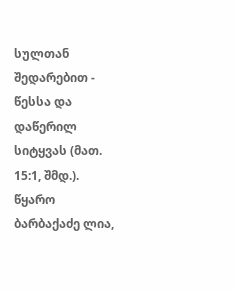სულთან შედარებით - წესსა და დაწერილ სიტყვას (მათ. 15:1, შმდ.).
წყარო
ბარბაქაძე ლია,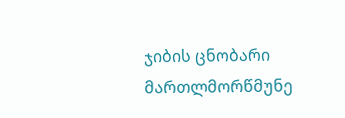ჯიბის ცნობარი მართლმორწმუნე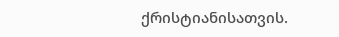ქრისტიანისათვის.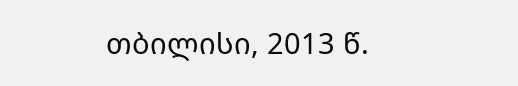თბილისი, 2013 წ.